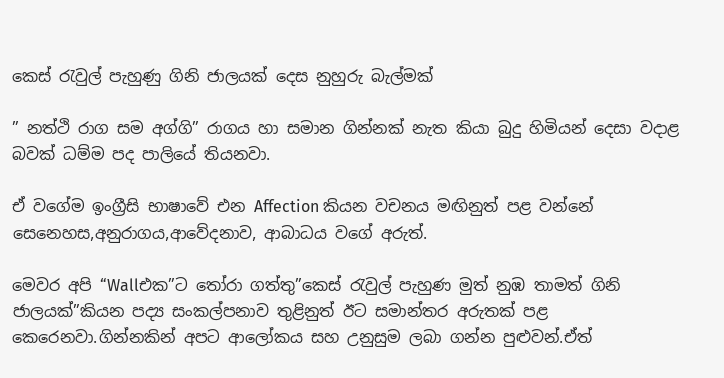කෙස් රැවුල් පැහුණු ගිනි ජාලයක් දෙස නුහුරු බැල්මක්

” නත්ථි රාග සම අග්ගි” රාගය හා සමාන ගින්නක් නැත කියා බුදු හිමියන් දෙසා වදාළ බවක් ධම්ම පද පාලියේ තියනවා.

ඒ වගේම ඉංග්‍රීසි භාෂාවේ එන Affection කියන වචනය මඟිනුත් පළ වන්නේ සෙනෙහස,අනුරාගය,ආවේදනාව, ආබාධය වගේ අරුත්.

මෙවර අපි “Wallඑක”ට තෝරා ගත්තු”කෙස් රැවුල් පැහුණ මුත් නුඹ තාමත් ගිනි ජාලයක්”කියන පද්‍ය සංකල්පනාව තුළිනුත් ඊට සමාන්තර අරුතක් පළ කෙරෙනවා.ගින්නකින් අපට ආලෝකය සහ උනුසුම ලබා ගන්න පුළුවන්.ඒත්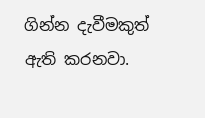ගින්න දැවීමකුත් ඇති කරනවා.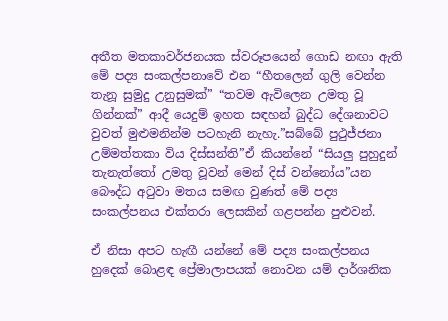අතීත මතකාවර්ජනයක ස්වරූපයෙන් ගොඩ නඟා ඇති මේ පද්‍ය සංකල්පනාවේ එන “හීතලෙන් ගුලි වෙන්න තැනූ සුමුදු උනුසුමක්” “තවම ඇවිලෙන උමතු වූ ගින්නක්” ආදී යෙදුම් ඉහත සඳහන් බුද්ධ දේශනාවට වුවත් මුළුමනින්ම පටහැනි නැහැ.”සබ්බේ පුථුජ්ජනා උම්මත්තකා විය දිස්සන්ති”ඒ කියන්නේ “සියලු පුහුදුන් තැනැත්තෝ උමතු වූවන් මෙන් දිස් වන්නෝය”යන බෞද්ධ අටුවා මතය සමඟ වුණත් මේ පද්‍ය සංකල්පනය එක්තරා ලෙසකින් ගළපන්න පුළුවන්.

ඒ නිසා අපට හැඟී යන්නේ මේ පද්‍ය සංකල්පනය හුදෙක් බොළඳ ප්‍රේමාලාපයක් නොවන යම් දාර්ශනික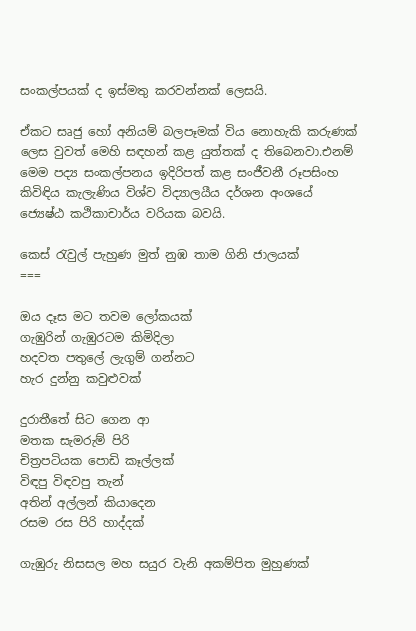සංකල්පයක් ද ඉස්මතු කරවන්නක් ලෙසයි.

ඒකට සෘජු හෝ අනියම් බලපෑමක් විය නොහැකි කරුණක් ලෙස වුවත් මෙහි සඳහන් කළ යුත්තක් ද තිබෙනවා.එනම් මෙම පද්‍ය සංකල්පනය ඉදිරිපත් කළ සංජීවනී රූපසිංහ කිවිඳිය කැලැණිය විශ්ව විද්‍යාලයීය දර්ශන අංශයේ ජ්‍යෙෂ්ඨ කථිකාචාර්ය වරියක බවයි.

කෙස් රැවුල් පැහුණ මුත් නුඹ තාම ගිනි ජාලයක්
===

ඔය දෑස මට තවම ලෝකයක්
ගැඹුරින් ගැඹුරටම කිමිදිලා
හදවත පතුලේ ලැගුම් ගන්නට
හැර දුන්නු කවුළුවක්

දුරාතීතේ සිට ගෙන ආ
මතක සැමරුම් පිරි
චිත්‍රපටියක පොඩි කෑල්ලක්
විඳපු විඳවපු තැන්
අතින් අල්ලන් කියාදෙන
රසම රස පිරි හාද්දක්

ගැඹුරු නිසසල මහ සයුර වැනි අකම්පිත මුහුණක්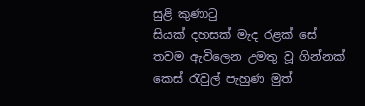සුළි කුණාටු
සියක් දහසක් මැද රළක් සේ
තවම ඇවිලෙන උමතු වූ ගින්නක්
කෙස් රැවුල් පැහුණ මුත්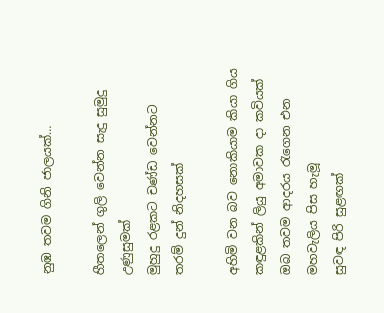නුඹ තවම ගිනි ජාලයක්…

හීතලෙන් ගුලි වෙන්න සැදු සුමුදු උණුසුමක්
මුහුදු රළකට චණ්ඩ වෙන්නට
තරම් දුන් නිදහසක්

අහිමි වන බව නොකියාම කියා ගිය
කඳුළකින් ලියු අමාවක දා කවියක්
ඔබ තවම ආදරය රැගෙන එන
මහවැලිය පිස හැමූ
සුවඳ පිරි සුළඟක්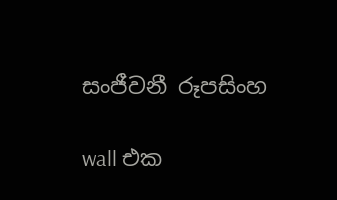සංජීවනී රූපසිංහ

wall එක